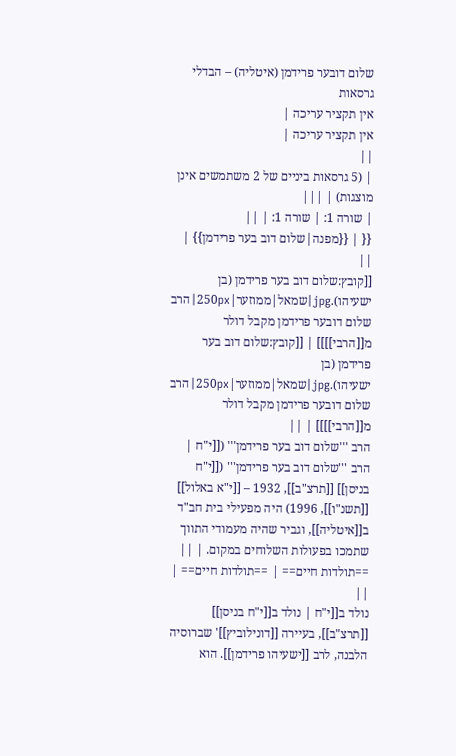שלום דובער פרידמן (איטליה) – הבדלי גרסאות
אין תקציר עריכה |
אין תקציר עריכה |
||
| (5 גרסאות ביניים של 2 משתמשים אינן מוצגות) | |||
| שורה 1: | שורה 1: | ||
{{ | {{מפנה|שלום דוב בער פרידמן}} | ||
[[קובץ:שלום דוב בער פרידמן (בן ישעיהו).jpg|שמאל|ממוזער|250px|הרב שלום דובער פרידמן מקבל דולר מ[[הרבי]]]] | [[קובץ:שלום דוב בער פרידמן (בן ישעיהו).jpg|שמאל|ממוזער|250px|הרב שלום דובער פרידמן מקבל דולר מ[[הרבי]]]] | ||
הרב '''שלום דוב בער פרידמן''' ([[י"ח | הרב '''שלום דוב בער פרידמן''' ([[י"ח בניסן]] [[תרצ"ב]], 1932 – [[י"א באלול]] [[תשנ"ו]], 1996) היה מפעילי בית חב"ד ב[[איטליה]], וגביר שהיה מעמודי התווך שתמכו בפעולות השלוחים במקום. | ||
==תולדות חיים== | ==תולדות חיים== | ||
נולד ב[[י"ח | נולד ב[[י"ח בניסן]] [[תרצ"ב]], בעיירה [[דונילוביץ]]' שברוסיה הלבנה, לרב [[ישעיהו פרידמן]]. הוא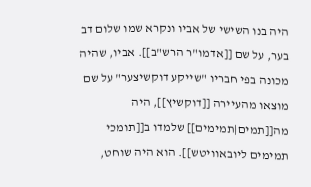היה בנו השישי של אביו ונקרא שמו שלום דב בער, על שם [[אדמו"ר הרש"ב]]. אביו, שהיה מכונה בפי חבריו "שייקע דוקשיצער" על שם מוצאו מהעיירה [[דוקשיץ]], היה מה[[תמים|תמימים]] שלמדו ב[[תומכי תמימים ליובאוויטש]]. הוא היה שוחט,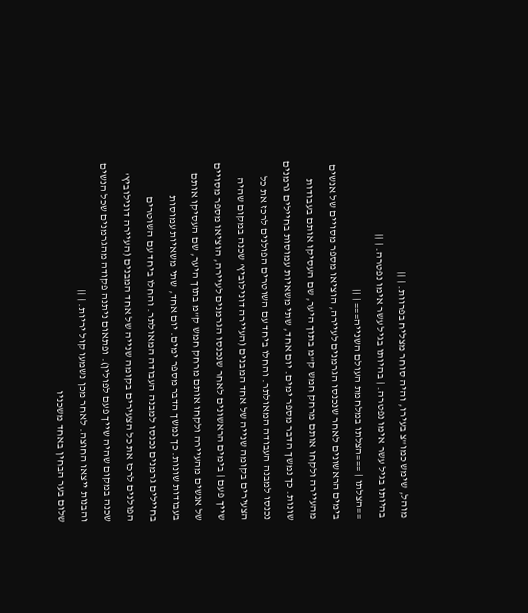מוהל, שימש כמו"צ בעירו, והיה סוחר מצליח בפרוות. | ||
בהיותו בגיל עשר אימו נפטרה. | בהיותו בגיל עשר אימו נפטרה. | ||
==הצלתו | ===הצלתו במלחמת העולם השנייה=== | ||
בימים הראשונים לאחר שנכנסו הגרמנים לעיירה, הוציאו מספר מסויים של אנשים מהעיירה ולקחו אותם מרחק חמש ק"מ בתוך היער, שם העסיקו אותם בעבודות שונות. כך נמשך הדבר מספר ימים. יום אחד, שתי משאיות עמוסות בחיילים גרמנים נכנסו למבנה העבודה המאולתר. והחלו ביחד עם השוטרים הפולנים לרכז את כל הצעירים בקומה שנייה של אחד המבנים (העיירה דונילוביץ' שכנה במקום שהיה שייך פעם | בימים הראשונים לאחר שנכנסו הגרמנים לעיירה, הוציאו מספר מסויים של אנשים מהעיירה ולקחו אותם מרחק חמש ק"מ בתוך היער, שם העסיקו אותם בעבודות שונות. כך נמשך הדבר מספר ימים. יום אחד, שתי משאיות עמוסות בחיילים גרמנים נכנסו למבנה העבודה המאולתר. והחלו ביחד עם השוטרים הפולנים לרכז את כל הצעירים בקומה שנייה של אחד המבנים (העיירה דונילוביץ' שכנה במקום שהיה שייך פעם לפולין). ופתאום ניתנה פקודה מהגרמנים שכל הנשים והבנות ייצאו החוצה. לאחר מכן נשמעו קול יריות. | ||
שלום בער הבחין באחד משכניו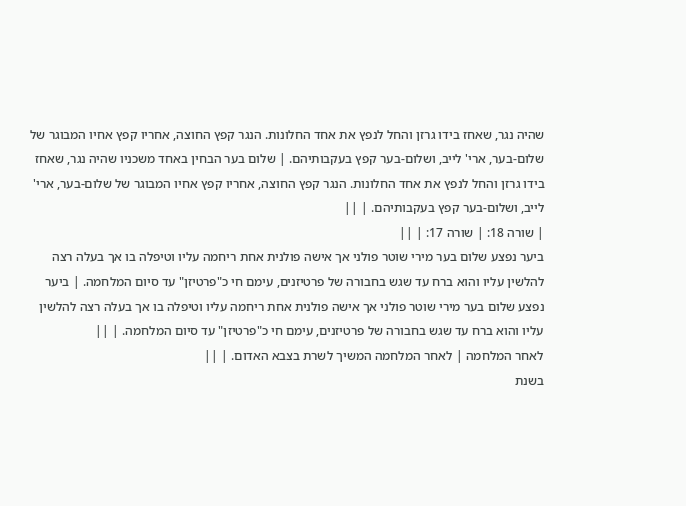שהיה נגר, שאחז בידו גרזן והחל לנפץ את אחד החלונות. הנגר קפץ החוצה, אחריו קפץ אחיו המבוגר של שלום-בער, ארי' לייב, ושלום-בער קפץ בעקבותיהם. | שלום בער הבחין באחד משכניו שהיה נגר, שאחז בידו גרזן והחל לנפץ את אחד החלונות. הנגר קפץ החוצה, אחריו קפץ אחיו המבוגר של שלום-בער, ארי' לייב, ושלום-בער קפץ בעקבותיהם. | ||
| שורה 18: | שורה 17: | ||
ביער נפצע שלום בער מירי שוטר פולני אך אישה פולנית אחת ריחמה עליו וטיפלה בו אך בעלה רצה להלשין עליו והוא ברח עד שגש בחבורה של פרטיזנים, עימם חי כ"פרטיזן" עד סיום המלחמה. | ביער נפצע שלום בער מירי שוטר פולני אך אישה פולנית אחת ריחמה עליו וטיפלה בו אך בעלה רצה להלשין עליו והוא ברח עד שגש בחבורה של פרטיזנים, עימם חי כ"פרטיזן" עד סיום המלחמה. | ||
לאחר המלחמה | לאחר המלחמה המשיך לשרת בצבא האדום. | ||
בשנת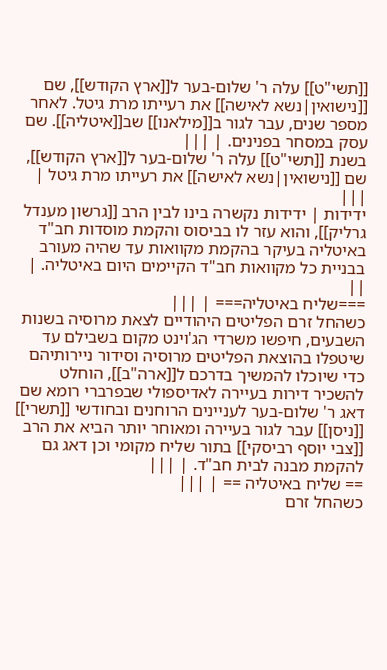[[תשי"ט]] עלה ר' שלום-בער ל[[ארץ הקודש]], שם [[נישואין|נשא לאישה]] את רעייתו מרת גיטל. לאחר מספר שנים, עבר לגור ב[[מילאנו]] שב[[איטליה]]. שם עסק במסחר בפנינים. | |||
בשנת [[תשי"ט]] עלה ר' שלום-בער ל[[ארץ הקודש]], שם [[נישואין|נשא לאישה]] את רעייתו מרת גיטל | |||
ידידות | ידידות נקשרה בינו לבין הרב [[גרשון מענדל גרליק]], והוא עזר לו בביסוס והקמת מוסדות חב"ד באיטליה בעיקר בהקמת מקוואות עד שהיה מעורב בבניית כל מקוואות חב"ד הקיימים היום באיטליה. | ||
===שליח באיטליה=== | |||
כשהחל זרם הפליטים היהודיים לצאת מרוסיה בשנות השבעים, חיפשו משרדי הג'וינט מקום בשבילם עד שיטפלו בהוצאת הפליטים מרוסיה וסידור ניירותיהם כדי שיוכלו להמשיך בדרכם ל[[ארה"ב]], הוחלט להשכיר דירות בעיירה לאדיספולי שבפרברי רומא שם דאג ר' שלום-בער לעניינים הרוחנים ובחודשי [[תשרי]] [[ניסן]] עבר לגור בעיירה ומאוחר יותר הביא את הרב [[צבי יוסף רביסקי]] בתור שליח מקומי וכן דאג גם להקמת מבנה לבית חב"ד. | |||
== שליח באיטליה == | |||
כשהחל זרם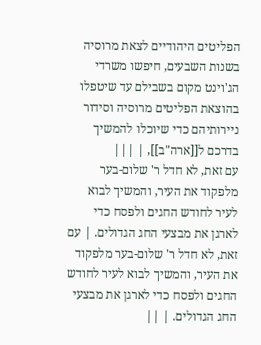הפליטים היהודיים לצאת מרוסיה בשנות השבעים, חיפשו משרדי הג'וינט מקום בשבילם עד שיטפלו בהוצאת הפליטים מרוסיה וסידור ניירותיהם כדי שיוכלו להמשיך בדרכם ל[[ארה"ב]], | |||
עם זאת, לא חדל ר' שלום-בער מלפקוד את העיר, והמשיך לבוא לעיר לחודש החגים ולפסח כדי לארגן את מבצעי החג הגדולים. | עם זאת, לא חדל ר' שלום-בער מלפקוד את העיר, והמשיך לבוא לעיר לחודש החגים ולפסח כדי לארגן את מבצעי החג הגדולים. | ||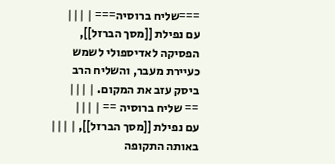===שליח ברוסיה=== | |||
עם נפילת [[מסך הברזל]], הפסיקה לאדיספולי לשמש כעיירת מעבר, והשליח הרב ביסק עזב את המקום. | |||
== שליח ברוסיה == | |||
עם נפילת [[מסך הברזל]], | |||
באותה התקופה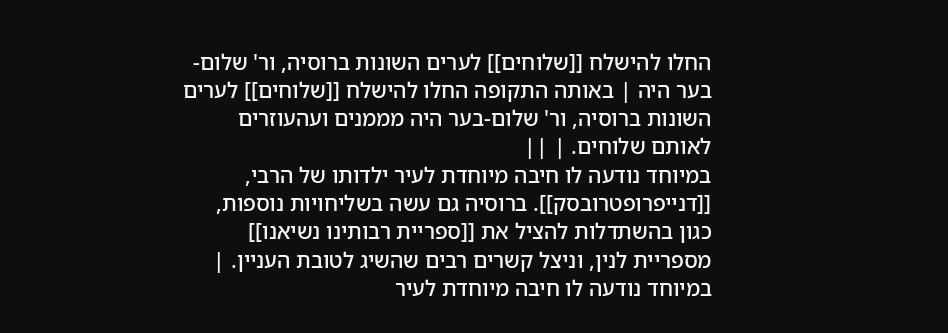החלו להישלח [[שלוחים]] לערים השונות ברוסיה, ור' שלום-בער היה | באותה התקופה החלו להישלח [[שלוחים]] לערים השונות ברוסיה, ור' שלום-בער היה מממנים ועהעוזרים לאותם שלוחים. | ||
במיוחד נודעה לו חיבה מיוחדת לעיר ילדותו של הרבי, [[דנייפרופטרובסק]]. ברוסיה גם עשה בשליחויות נוספות, כגון בהשתדלות להציל את [[ספריית רבותינו נשיאנו]] מספריית לנין, וניצל קשרים רבים שהשיג לטובת העניין. | במיוחד נודעה לו חיבה מיוחדת לעיר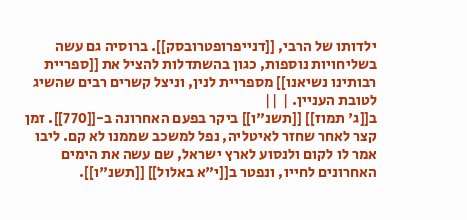ילדותו של הרבי, [[דנייפרופטרובסק]]. ברוסיה גם עשה בשליחויות נוספות, כגון בהשתדלות להציל את [[ספריית רבותינו נשיאנו]] מספריית לנין, וניצל קשרים רבים שהשיג לטובת העניין. | ||
ב[[ג' תמוז]] [[תשנ"ו]] ביקר בפעם האחרונה ב-[[770]]. זמן קצר לאחר שחזר לאיטליה, נפל למשכב שממנו לא קם. ליבו אמר לו לקום ולנסוע לארץ ישראל, שם עשה את הימים האחרונים לחייו, ונפטר ב[[י"א באלול]] [[תשנ"ו]].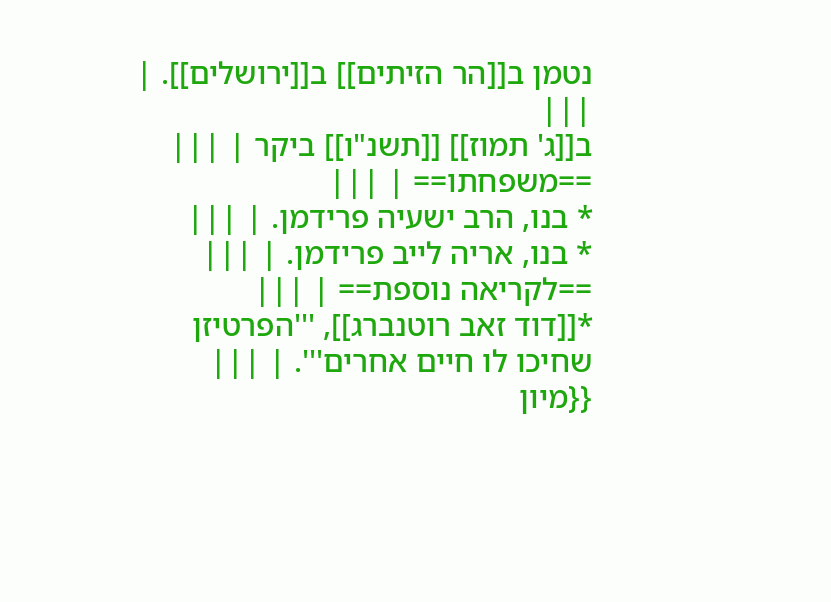נטמן ב[[הר הזיתים]] ב[[ירושלים]]. | |||
ב[[ג' תמוז]] [[תשנ"ו]] ביקר | |||
==משפחתו== | |||
* בנו, הרב ישעיה פרידמן. | |||
* בנו, אריה לייב פרידמן. | |||
==לקריאה נוספת== | |||
*[[דוד זאב רוטנברג]], '''הפרטיזן שחיכו לו חיים אחרים'''. | |||
{{מיון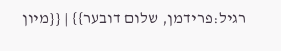רגיל:פרידמן, שלום דובער}} | {{מיון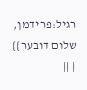רגיל:פרידמן, שלום דובער}} | ||